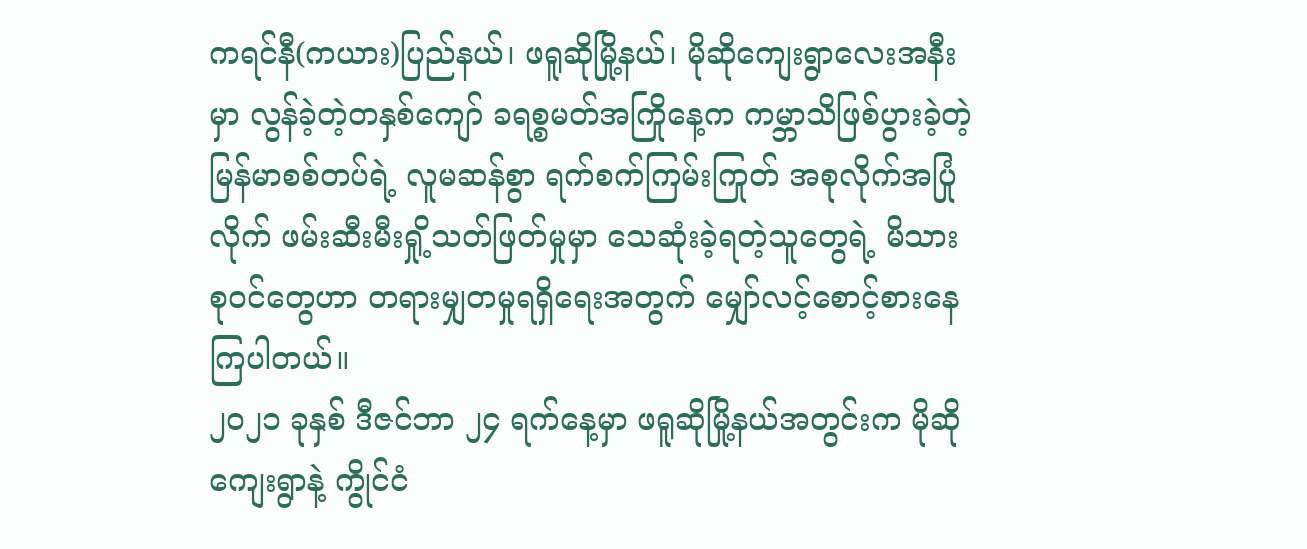ကရင်နီ(ကယား)ပြည်နယ်၊ ဖရူဆိုမြို့နယ်၊ မိုဆိုကျေးရွာလေးအနီးမှာ လွန်ခဲ့တဲ့တနှစ်ကျော် ခရစ္စမတ်အကြိုနေ့က ကမ္ဘာသိဖြစ်ပွားခဲ့တဲ့ မြန်မာစစ်တပ်ရဲ့ လူမဆန်စွာ ရက်စက်ကြမ်းကြုတ် အစုလိုက်အပြုံလိုက် ဖမ်းဆီးမီးရှို့သတ်ဖြတ်မှုမှာ သေဆုံးခဲ့ရတဲ့သူတွေရဲ့ မိသားစုဝင်တွေဟာ တရားမျှတမှုရရှိရေးအတွက် မျှော်လင့်စောင့်စားနေကြပါတယ်။
၂၀၂၁ ခုနှစ် ဒီဇင်ဘာ ၂၄ ရက်နေ့မှာ ဖရူဆိုမြို့နယ်အတွင်းက မိုဆိုကျေးရွာနဲ့ ကွိုင်ငံ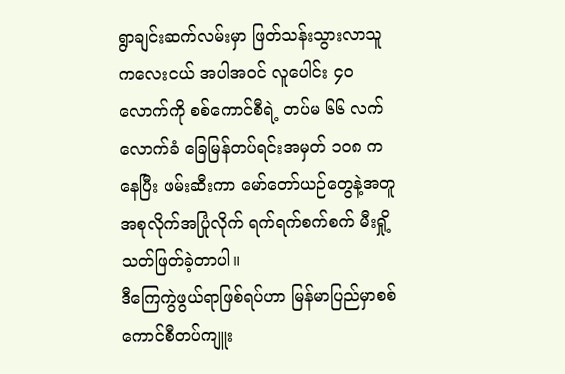ရွာချင်းဆက်လမ်းမှာ ဖြတ်သန်းသွားလာသူ ကလေးငယ် အပါအဝင် လူပေါင်း ၄၀ လောက်ကို စစ်ကောင်စီရဲ့ တပ်မ ၆၆ လက်လောက်ခံ ခြေမြန်တပ်ရင်းအမှတ် ၁၀၈ ကနေပြီး ဖမ်းဆီးကာ မော်တော်ယဉ်တွေနဲ့အတူ အစုလိုက်အပြုံလိုက် ရက်ရက်စက်စက် မီးရှို့သတ်ဖြတ်ခဲ့တာပါ။
ဒီကြေကွဲဖွယ်ရာဖြစ်ရပ်ဟာ မြန်မာပြည်မှာစစ်ကောင်စီတပ်ကျူး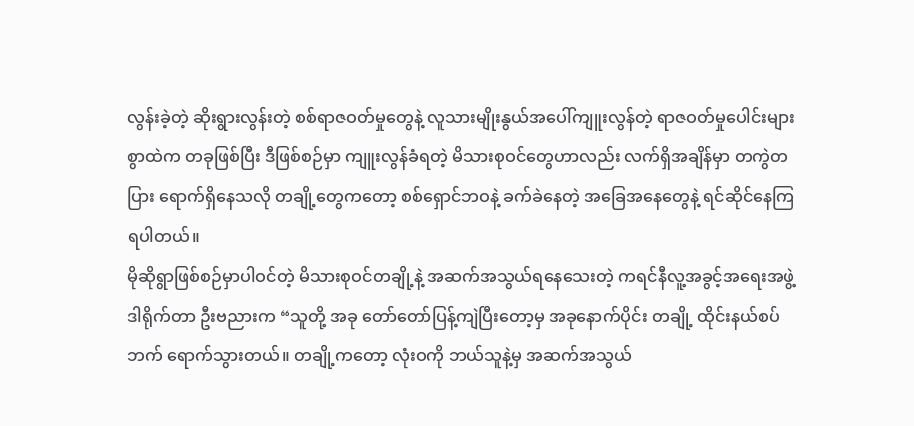လွန်းခဲ့တဲ့ ဆိုးရွားလွန်းတဲ့ စစ်ရာဇဝတ်မှုတွေနဲ့ လူသားမျိုးနွယ်အပေါ်ကျူးလွန်တဲ့ ရာဇဝတ်မှုပေါင်းများစွာထဲက တခုဖြစ်ပြီး ဒီဖြစ်စဉ်မှာ ကျူးလွန်ခံရတဲ့ မိသားစုဝင်တွေဟာလည်း လက်ရှိအချိန်မှာ တကွဲတပြား ရောက်ရှိနေသလို တချို့တွေကတော့ စစ်ရှောင်ဘဝနဲ့ ခက်ခဲနေတဲ့ အခြေအနေတွေနဲ့ ရင်ဆိုင်နေကြရပါတယ်။
မိုဆိုရွာဖြစ်စဉ်မှာပါဝင်တဲ့ မိသားစုဝင်တချို့နဲ့ အဆက်အသွယ်ရနေသေးတဲ့ ကရင်နီလူ့အခွင့်အရေးအဖွဲ့ ဒါရိုက်တာ ဦးဗညားက “သူတို့ အခု တော်တော်ပြန့်ကျဲပြီးတော့မှ အခုနောက်ပိုင်း တချို့ ထိုင်းနယ်စပ်ဘက် ရောက်သွားတယ်။ တချို့ကတော့ လုံးဝကို ဘယ်သူနဲ့မှ အဆက်အသွယ်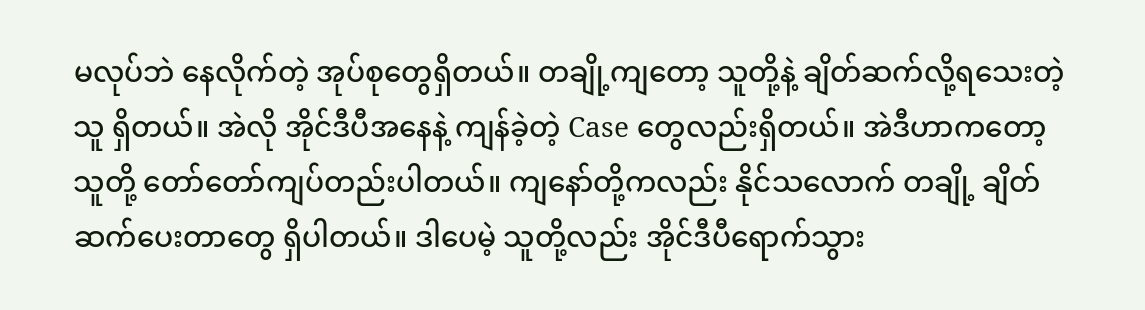မလုပ်ဘဲ နေလိုက်တဲ့ အုပ်စုတွေရှိတယ်။ တချို့ကျတော့ သူတို့နဲ့ ချိတ်ဆက်လို့ရသေးတဲ့သူ ရှိတယ်။ အဲလို အိုင်ဒီပီအနေနဲ့ ကျန်ခဲ့တဲ့ Case တွေလည်းရှိတယ်။ အဲဒီဟာကတော့ သူတို့ တော်တော်ကျပ်တည်းပါတယ်။ ကျနော်တို့ကလည်း နိုင်သလောက် တချို့ ချိတ်ဆက်ပေးတာတွေ ရှိပါတယ်။ ဒါပေမဲ့ သူတို့လည်း အိုင်ဒီပီရောက်သွား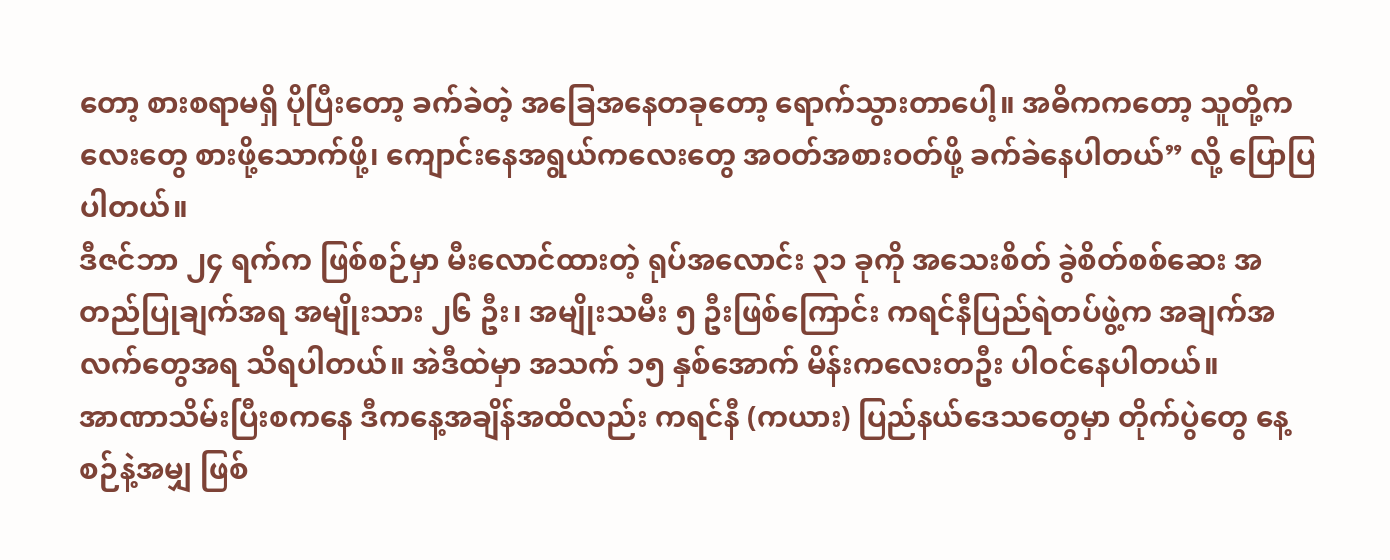တော့ စားစရာမရှိ ပိုပြီးတော့ ခက်ခဲတဲ့ အခြေအနေတခုတော့ ရောက်သွားတာပေါ့။ အဓိကကတော့ သူတို့ကလေးတွေ စားဖို့သောက်ဖို့၊ ကျောင်းနေအရွယ်ကလေးတွေ အဝတ်အစားဝတ်ဖို့ ခက်ခဲနေပါတယ်” လို့ ပြောပြပါတယ်။
ဒီဇင်ဘာ ၂၄ ရက်က ဖြစ်စဉ်မှာ မီးလောင်ထားတဲ့ ရုပ်အလောင်း ၃၁ ခုကို အသေးစိတ် ခွဲစိတ်စစ်ဆေး အတည်ပြုချက်အရ အမျိုးသား ၂၆ ဦး၊ အမျိုးသမီး ၅ ဦးဖြစ်ကြောင်း ကရင်နီပြည်ရဲတပ်ဖွဲ့က အချက်အလက်တွေအရ သိရပါတယ်။ အဲဒီထဲမှာ အသက် ၁၅ နှစ်အောက် မိန်းကလေးတဦး ပါဝင်နေပါတယ်။
အာဏာသိမ်းပြီးစကနေ ဒီကနေ့အချိန်အထိလည်း ကရင်နီ (ကယား) ပြည်နယ်ဒေသတွေမှာ တိုက်ပွဲတွေ နေ့စဉ်နဲ့အမျှ ဖြစ်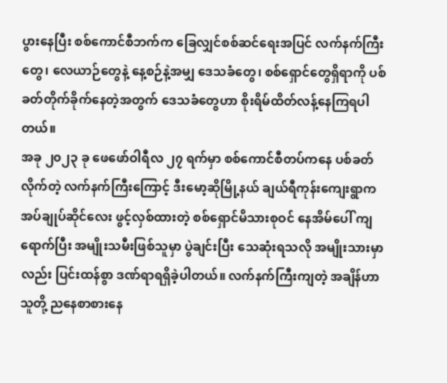ပွားနေပြီး စစ်ကောင်စီဘက်က ခြေလျှင်စစ်ဆင်ရေးအပြင် လက်နက်ကြီးတွေ၊ လေယာဉ်တွေနဲ့ နေ့စဉ်နဲ့အမျှ ဒေသခံတွေ၊ စစ်ရှောင်တွေရှိရာကို ပစ်ခတ်တိုက်ခိုက်နေတဲ့အတွက် ဒေသခံတွေဟာ စိုးရိမ်ထိတ်လန့်နေကြရပါတယ်။
အခု ၂၀၂၃ ခု ဖေဖော်ဝါရီလ ၂၇ ရက်မှာ စစ်ကောင်စီတပ်ကနေ ပစ်ခတ်လိုက်တဲ့ လက်နက်ကြီးကြောင့် ဒီးမော့ဆိုမြို့နယ် ချယ်ရီကုန်းကျေးရွာက အပ်ချုပ်ဆိုင်လေး ဖွင့်လှစ်ထားတဲ့ စစ်ရှောင်မိသားစုဝင် နေအိမ်ပေါ် ကျရောက်ပြီး အမျိုးသမီးဖြစ်သူမှာ ပွဲချင်းပြီး သေဆုံးရသလို အမျိုးသားမှာလည်း ပြင်းထန်စွာ ဒဏ်ရာရရှိခဲ့ပါတယ်။ လက်နက်ကြီးကျတဲ့ အချိန်ဟာ သူတို့ ညနေစာစားနေ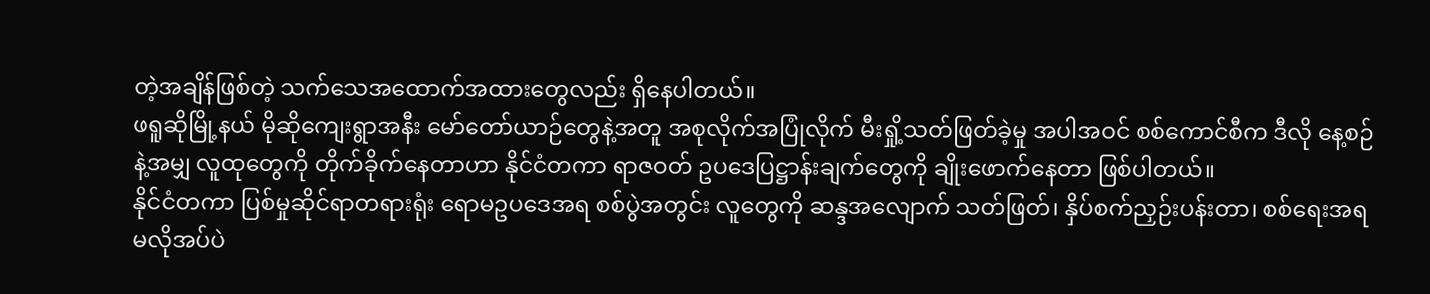တဲ့အချိန်ဖြစ်တဲ့ သက်သေအထောက်အထားတွေလည်း ရှိနေပါတယ်။
ဖရူဆိုမြို့နယ် မိုဆိုကျေးရွာအနီး မော်တော်ယာဉ်တွေနဲ့အတူ အစုလိုက်အပြုံလိုက် မီးရှို့သတ်ဖြတ်ခဲ့မှု အပါအဝင် စစ်ကောင်စီက ဒီလို နေ့စဉ်နဲ့အမျှ လူထုတွေကို တိုက်ခိုက်နေတာဟာ နိုင်ငံတကာ ရာဇဝတ် ဥပဒေပြဋ္ဌာန်းချက်တွေကို ချိုးဖောက်နေတာ ဖြစ်ပါတယ်။
နိုင်ငံတကာ ပြစ်မှုဆိုင်ရာတရားရုံး ရောမဥပဒေအရ စစ်ပွဲအတွင်း လူတွေကို ဆန္ဒအလျောက် သတ်ဖြတ်၊ နှိပ်စက်ညှဉ်းပန်းတာ၊ စစ်ရေးအရမလိုအပ်ပဲ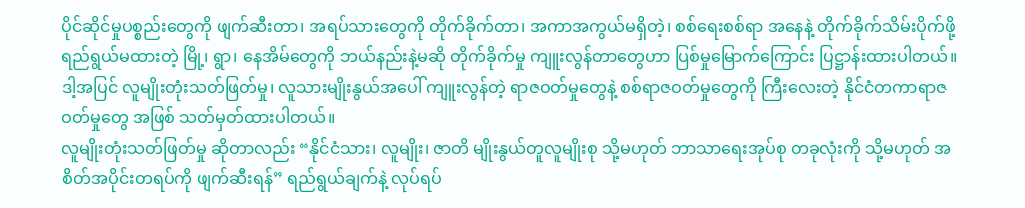ပိုင်ဆိုင်မှုပစ္စည်းတွေကို ဖျက်ဆီးတာ၊ အရပ်သားတွေကို တိုက်ခိုက်တာ၊ အကာအကွယ်မရှိတဲ့၊ စစ်ရေးစစ်ရာ အနေနဲ့ တိုက်ခိုက်သိမ်းပိုက်ဖို့ ရည်ရွယ်မထားတဲ့ မြို့၊ ရွာ၊ နေအိမ်တွေကို ဘယ်နည်းနဲ့မဆို တိုက်ခိုက်မှု ကျူးလွန်တာတွေဟာ ပြစ်မှုမြောက်ကြောင်း ပြဋ္ဌာန်းထားပါတယ်။
ဒါ့အပြင် လူမျိုးတုံးသတ်ဖြတ်မှု၊ လူသားမျိုးနွယ်အပေါ် ကျူးလွန်တဲ့ ရာဇဝတ်မှုတွေနဲ့ စစ်ရာဇဝတ်မှုတွေကို ကြီးလေးတဲ့ နိုင်ငံတကာရာဇဝတ်မှုတွေ အဖြစ် သတ်မှတ်ထားပါတယ်။
လူမျိုးတုံးသတ်ဖြတ်မှု ဆိုတာလည်း “နိုင်ငံသား၊ လူမျိုး၊ ဇာတိ မျိုးနွယ်တူလူမျိုးစု သို့မဟုတ် ဘာသာရေးအုပ်စု တခုလုံးကို သို့မဟုတ် အစိတ်အပိုင်းတရပ်ကို ဖျက်ဆီးရန်” ရည်ရွယ်ချက်နဲ့ လုပ်ရပ်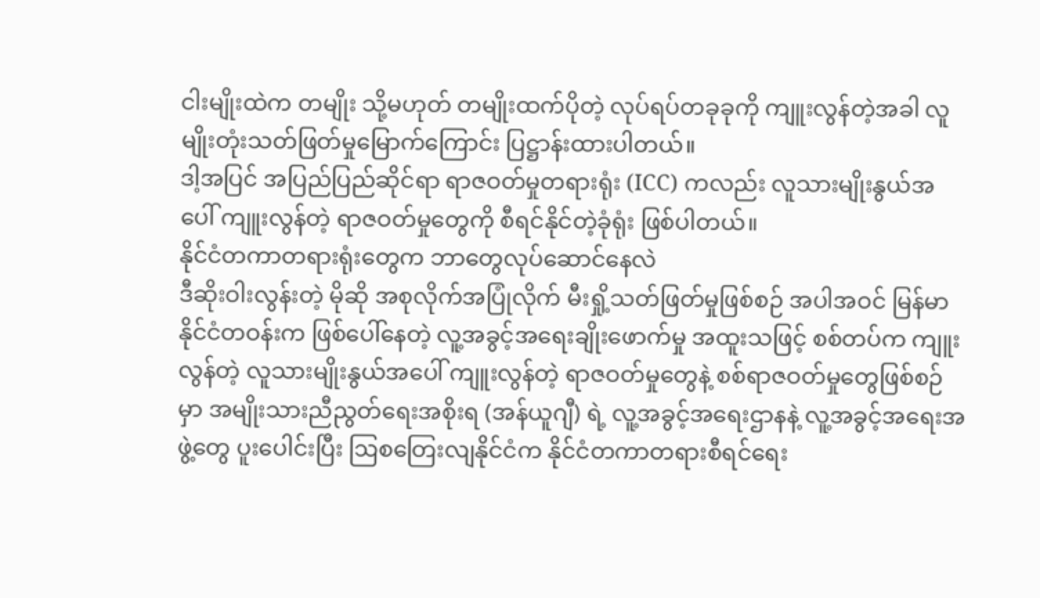ငါးမျိုးထဲက တမျိုး သို့မဟုတ် တမျိုးထက်ပိုတဲ့ လုပ်ရပ်တခုခုကို ကျူးလွန်တဲ့အခါ လူမျိုးတုံးသတ်ဖြတ်မှုမြောက်ကြောင်း ပြဋ္ဌာန်းထားပါတယ်။
ဒါ့အပြင် အပြည်ပြည်ဆိုင်ရာ ရာဇဝတ်မှုတရားရုံး (ICC) ကလည်း လူသားမျိုးနွယ်အပေါ် ကျူးလွန်တဲ့ ရာဇဝတ်မှုတွေကို စီရင်နိုင်တဲ့ခုံရုံး ဖြစ်ပါတယ်။
နိုင်ငံတကာတရားရုံးတွေက ဘာတွေလုပ်ဆောင်နေလဲ
ဒီဆိုးဝါးလွန်းတဲ့ မိုဆို အစုလိုက်အပြုံလိုက် မီးရှို့သတ်ဖြတ်မှုဖြစ်စဉ် အပါအဝင် မြန်မာနိုင်ငံတဝန်းက ဖြစ်ပေါ်နေတဲ့ လူ့အခွင့်အရေးချိုးဖောက်မှု အထူးသဖြင့် စစ်တပ်က ကျူးလွန်တဲ့ လူသားမျိုးနွယ်အပေါ် ကျူးလွန်တဲ့ ရာဇဝတ်မှုတွေနဲ့ စစ်ရာဇဝတ်မှုတွေဖြစ်စဉ်မှာ အမျိုးသားညီညွတ်ရေးအစိုးရ (အန်ယူဂျီ) ရဲ့ လူ့အခွင့်အရေးဌာနနဲ့ လူ့အခွင့်အရေးအဖွဲ့တွေ ပူးပေါင်းပြီး ဩစတြေးလျနိုင်ငံက နိုင်ငံတကာတရားစီရင်ရေး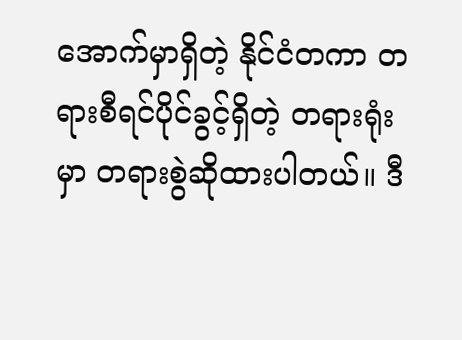အောက်မှာရှိတဲ့ နိုင်ငံတကာ တရားစီရင်ပိုင်ခွင့်ရှိတဲ့ တရားရုံးမှာ တရားစွဲဆိုထားပါတယ်။ ဒီ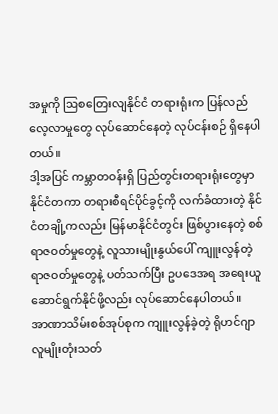အမှုကို ဩစတြေးလျနိုင်ငံ တရားရုံးက ပြန်လည်လေ့လာမှုတွေ လုပ်ဆောင်နေတဲ့ လုပ်ငန်းစဉ် ရှိနေပါတယ်။
ဒါ့အပြင် ကမ္ဘာတဝန်းရှိ ပြည်တွင်းတရားရုံးတွေမှာ နိုင်ငံတကာ တရားစီရင်ပိုင်ခွင့်ကို လက်ခံထားတဲ့ နိုင်ငံတချို့ကလည်း မြန်မာနိုင်ငံတွင်း ဖြစ်ပွားနေတဲ့ စစ်ရာဇဝတ်မှုတွေနဲ့ လူသားမျိုးနွယ်ပေါ် ကျူးလွန်တဲ့ ရာဇဝတ်မှုတွေနဲ့ ပတ်သက်ပြီး ဥပဒေအရ အရေးယူ ဆောင်ရွက်နိုင်ဖို့လည်း လုပ်ဆောင်နေပါတယ်။
အာဏာသိမ်းစစ်အုပ်စုက ကျူးလွန်ခဲ့တဲ့ ရိုဟင်ဂျာ လူမျိုးတုံးသတ်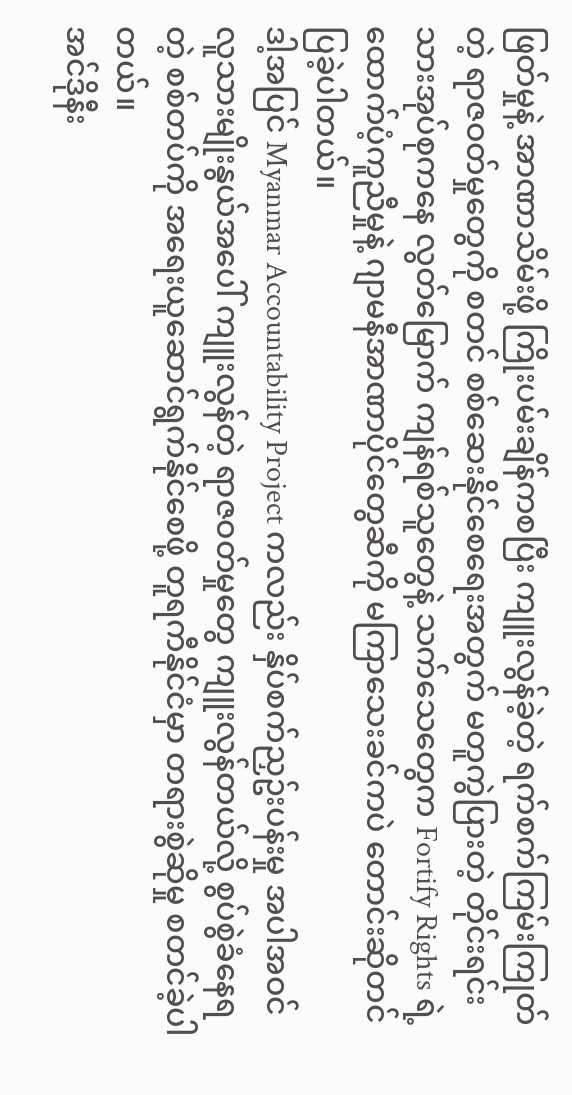ဖြတ်မှုနဲ့ အာဏာသိမ်းဖို့ ကြိုးပမ်းချိန်ကစပြီး ကျူးလွန်ခဲ့တဲ့ ရက်စက်ကြမ်းကြုတ်တဲ့ ရာဇဝတ်မှုတွေကို စတင် စစ်ဆေးနိုင်စေရေးအတွက် မတူကွဲပြားတဲ့ တိုင်းရင်းသားအုပ်စုကနေ လွတ်မြောက် ကျန်ရစ်သူတွေနဲ့ သက်သေတွေက Fortify Rights ရဲ့ ထောက်ပံ့ကူညီမှုနဲ့ ဂျာမနီအာဏာပိုင်တွေဆီကို မကြာသေးခင်ကပဲ တောင်းဆိုတင်ပြခဲ့ပါတယ်။
ဒါ့အပြင် Myanmar Accountability Project ကလည်း နှိပ်စက်ညှဥ်းပန်းမှု အပါအဝင် လူသားမျိုးနွယ်အပေါ် ကျူးလွန်တဲ့ ရာဇဝတ်မှုတွေ ကျူးလွန်တယ်လို့ စွပ်စွဲခံနေရတဲ့ စစ်တပ်ကို အရေးယူဆောင်ရွက်နိုင်စေဖို့ တူရကီနိုင်ငံမှာ တရားစွဲဆိုမှု စတင်ခဲ့ပါတယ်။
အင်ဒိုနီး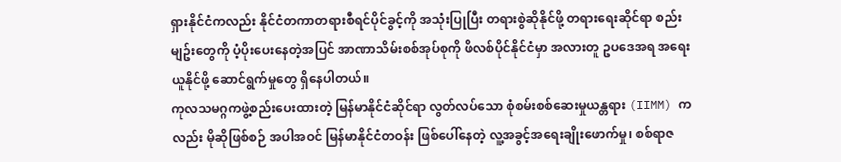ရှားနိုင်ငံကလည်း နိုင်ငံတကာတရားစီရင်ပိုင်ခွင့်ကို အသုံးပြုပြီး တရားစွဲဆိုနိုင်ဖို့ တရားရေးဆိုင်ရာ စည်းမျဥ်းတွေကို ပံ့ပိုးပေးနေတဲ့အပြင် အာဏာသိမ်းစစ်အုပ်စုကို ဖိလစ်ပိုင်နိုင်ငံမှာ အလားတူ ဥပဒေအရ အရေးယူနိုင်ဖို့ ဆောင်ရွက်မှုတွေ ရှိနေပါတယ်။
ကုလသမဂ္ဂကဖွဲ့စည်းပေးထားတဲ့ မြန်မာနိုင်ငံဆိုင်ရာ လွတ်လပ်သော စုံစမ်းစစ်ဆေးမှုယန္တရား (IIMM) ကလည်း မိုဆိုဖြစ်စဉ် အပါအဝင် မြန်မာနိုင်ငံတဝန်း ဖြစ်ပေါ်နေတဲ့ လူ့အခွင့်အရေးချိုးဖောက်မှု၊ စစ်ရာဇ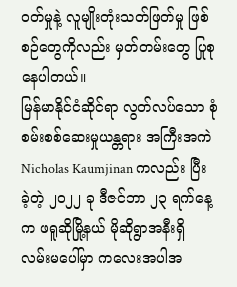ဝတ်မှုနဲ့ လူမျိုးတုံးသတ်ဖြတ်မှု ဖြစ်စဉ်တွေကိုလည်း မှတ်တမ်းတွေ ပြုစုနေပါတယ်။
မြန်မာနိုင်ငံဆိုင်ရာ လွတ်လပ်သော စုံစမ်းစစ်ဆေးမှုယန္တရား အကြီးအကဲ Nicholas Kaumjinan ကလည်း ပြီးခဲ့တဲ့ ၂၀၂၂ ခု ဒီဇင်ဘာ ၂၃ ရက်နေ့က ဖရူဆိုမြို့နယ် မိုဆိုရွာအနီးရှိ လမ်းမပေါ်မှာ ကလေးအပါအ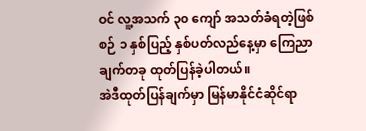ဝင် လူ့အသက် ၃၀ ကျော် အသတ်ခံရတဲ့ဖြစ်စဉ် ၁ နှစ်ပြည့် နှစ်ပတ်လည်နေ့မှာ ကြေညာချက်တခု ထုတ်ပြန်ခဲ့ပါတယ်။
အဲဒီထုတ်ပြန်ချက်မှာ မြန်မာနိုင်ငံဆိုင်ရာ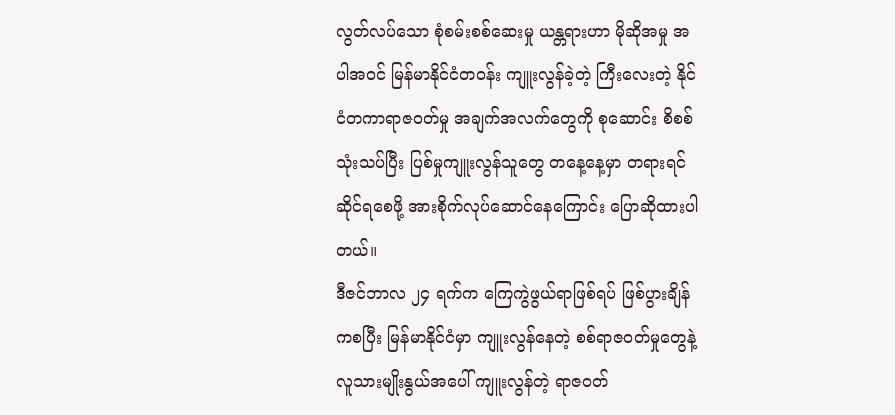လွတ်လပ်သော စုံစမ်းစစ်ဆေးမှု ယန္တရားဟာ မိုဆိုအမှု အပါအဝင် မြန်မာနိုင်ငံတဝန်း ကျူးလွန်ခဲ့တဲ့ ကြီးလေးတဲ့ နိုင်ငံတကာရာဇဝတ်မှု အချက်အလက်တွေကို စုဆောင်း စိစစ်သုံးသပ်ပြီး ပြစ်မှုကျူးလွန်သူတွေ တနေ့နေ့မှာ တရားရင်ဆိုင်ရစေဖို့ အားစိုက်လုပ်ဆောင်နေကြောင်း ပြောဆိုထားပါတယ်။
ဒီဇင်ဘာလ ၂၄ ရက်က ကြေကွဲဖွယ်ရာဖြစ်ရပ် ဖြစ်ပွားချိန်ကစပြီး မြန်မာနိုင်ငံမှာ ကျူးလွန်နေတဲ့ စစ်ရာဇဝတ်မှုတွေနဲ့ လူသားမျိုးနွယ်အပေါ် ကျူးလွန်တဲ့ ရာဇဝတ်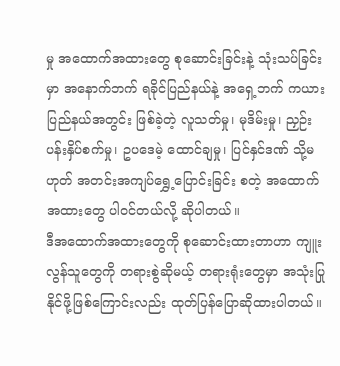မှု အထောက်အထားတွေ စုဆောင်းခြင်းနဲ့ သုံးသပ်ခြင်းမှာ အနောက်ဘက် ရခိုင်ပြည်နယ်နဲ့ အရှေ့ဘက် ကယားပြည်နယ်အတွင်း ဖြစ်ခဲ့တဲ့ လူသတ်မှု၊ မုဒိမ်းမှု၊ ညှဉ်းပန်းနှိပ်စက်မှု၊ ဥပဒေမဲ့ ထောင်ချမှု၊ ပြင်နှင်ဒဏ် သို့မဟုတ် အတင်းအကျပ်ရွှေ့ပြောင်းခြင်း စတဲ့ အထောက်အထားတွေ ပါဝင်တယ်လို့ ဆိုပါတယ်။
ဒီအထောက်အထားတွေကို စုဆောင်းထားတာဟာ ကျူးလွန်သူတွေကို တရားစွဲဆိုမယ့် တရားရုံးတွေမှာ အသုံးပြုနိုင်ဖို့ဖြစ်ကြောင်းလည်း ထုတ်ပြန်ပြောဆိုထားပါတယ်။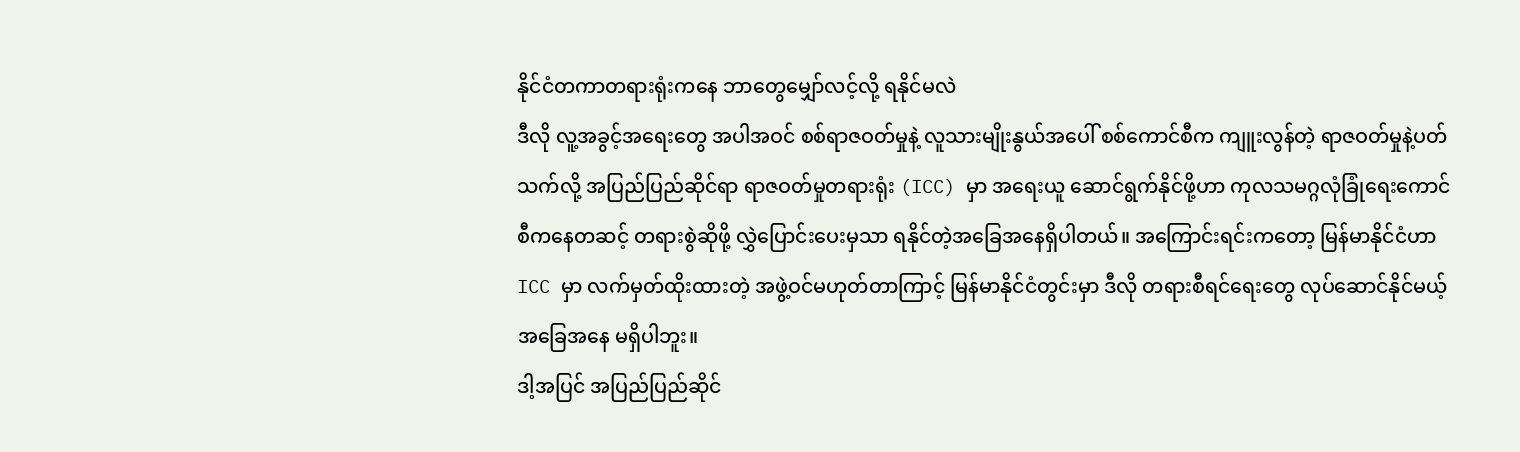နိုင်ငံတကာတရားရုံးကနေ ဘာတွေမျှော်လင့်လို့ ရနိုင်မလဲ
ဒီလို လူ့အခွင့်အရေးတွေ အပါအဝင် စစ်ရာဇဝတ်မှုနဲ့ လူသားမျိုးနွယ်အပေါ် စစ်ကောင်စီက ကျူးလွန်တဲ့ ရာဇဝတ်မှုနဲ့ပတ်သက်လို့ အပြည်ပြည်ဆိုင်ရာ ရာဇဝတ်မှုတရားရုံး (ICC) မှာ အရေးယူ ဆောင်ရွက်နိုင်ဖို့ဟာ ကုလသမဂ္ဂလုံခြုံရေးကောင်စီကနေတဆင့် တရားစွဲဆိုဖို့ လွှဲပြောင်းပေးမှသာ ရနိုင်တဲ့အခြေအနေရှိပါတယ်။ အကြောင်းရင်းကတော့ မြန်မာနိုင်ငံဟာ ICC မှာ လက်မှတ်ထိုးထားတဲ့ အဖွဲ့ဝင်မဟုတ်တာကြာင့် မြန်မာနိုင်ငံတွင်းမှာ ဒီလို တရားစီရင်ရေးတွေ လုပ်ဆောင်နိုင်မယ့် အခြေအနေ မရှိပါဘူး။
ဒါ့အပြင် အပြည်ပြည်ဆိုင်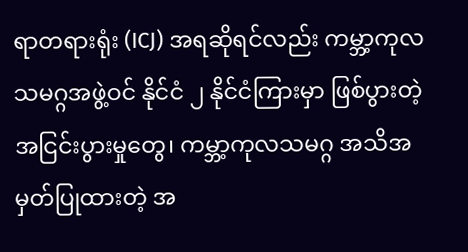ရာတရားရုံး (ICJ) အရဆိုရင်လည်း ကမ္ဘာ့ကုလသမဂ္ဂအဖွဲ့ဝင် နိုင်ငံ ၂ နိုင်ငံကြားမှာ ဖြစ်ပွားတဲ့ အငြင်းပွားမှုတွေ၊ ကမ္ဘာ့ကုလသမဂ္ဂ အသိအမှတ်ပြုထားတဲ့ အ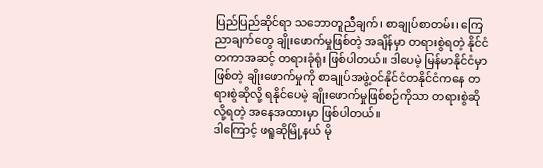ပြည်ပြည်ဆိုင်ရာ သဘောတူညီချက်၊ စာချုပ်စာတမ်း၊ ကြေညာချက်တွေ ချိုးဖောက်မှုဖြစ်တဲ့ အချိန်မှာ တရားစွဲရတဲ့ နိုင်ငံတကာအဆင့် တရားခုံရုံး ဖြစ်ပါတယ်။ ဒါပေမဲ့ မြန်မာနိုင်ငံမှာဖြစ်တဲ့ ချိုးဖောက်မှုကို စာချုပ်အဖွဲ့ဝင်နိုင်ငံတနိုင်ငံကနေ တရားစွဲဆိုလို့ ရနိုင်ပေမဲ့ ချိုးဖောက်မှုဖြစ်စဉ်ကိုသာ တရားစွဲဆိုလို့ရတဲ့ အနေအထားမှာ ဖြစ်ပါတယ်။
ဒါကြောင့် ဖရူဆိုမြို့နယ် မို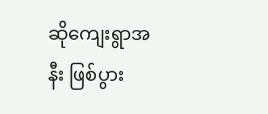ဆိုကျေးရွာအနီး ဖြစ်ပွား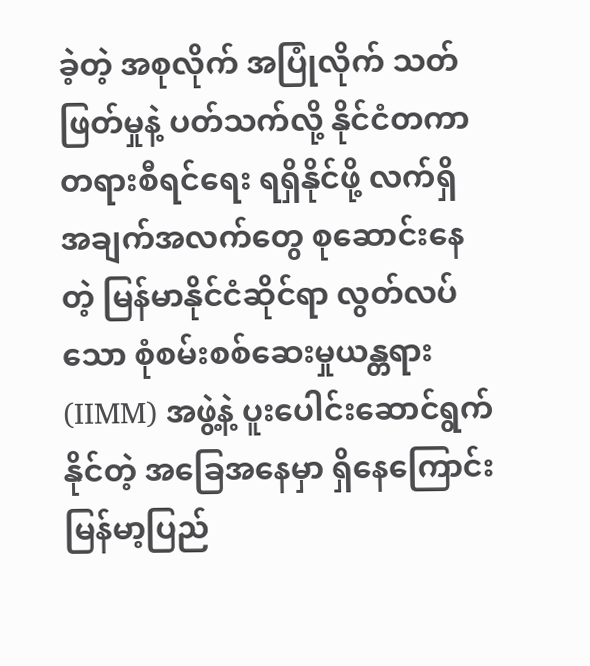ခဲ့တဲ့ အစုလိုက် အပြုံလိုက် သတ်ဖြတ်မှုနဲ့ ပတ်သက်လို့ နိုင်ငံတကာ တရားစီရင်ရေး ရရှိနိုင်ဖို့ လက်ရှိ အချက်အလက်တွေ စုဆောင်းနေတဲ့ မြန်မာနိုင်ငံဆိုင်ရာ လွတ်လပ်သော စုံစမ်းစစ်ဆေးမှုယန္တရား (IIMM) အဖွဲ့နဲ့ ပူးပေါင်းဆောင်ရွက်နိုင်တဲ့ အခြေအနေမှာ ရှိနေကြောင်း မြန်မာ့ပြည်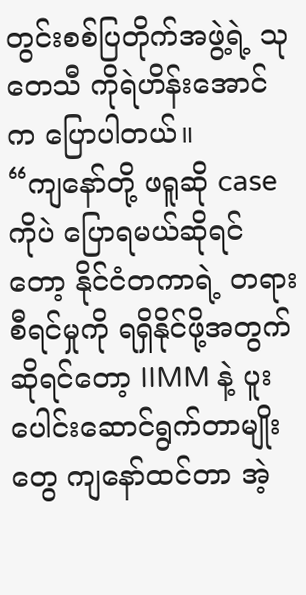တွင်းစစ်ပြတိုက်အဖွဲ့ရဲ့ သုတေသီ ကိုရဲဟိန်းအောင်က ပြောပါတယ်။
“ကျနော်တို့ ဖရူဆို case ကိုပဲ ပြောရမယ်ဆိုရင်တော့ နိုင်ငံတကာရဲ့ တရားစီရင်မှုကို ရရှိနိုင်ဖို့အတွက် ဆိုရင်တော့ IIMM နဲ့ ပူးပေါင်းဆောင်ရွက်တာမျိုးတွေ ကျနော်ထင်တာ အဲ့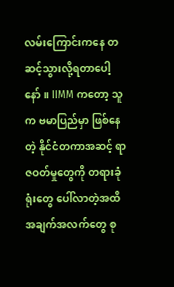လမ်းကြောင်းကနေ တဆင့်သွားလို့ရတာပေါ့နော်။ IIMM ကတော့ သူက ဗမာပြည်မှာ ဖြစ်နေတဲ့ နိုင်ငံတကာအဆင့် ရာဇဝတ်မှုတွေကို တရားခုံရုံးတွေ ပေါ်လာတဲ့အထိ အချက်အလက်တွေ စု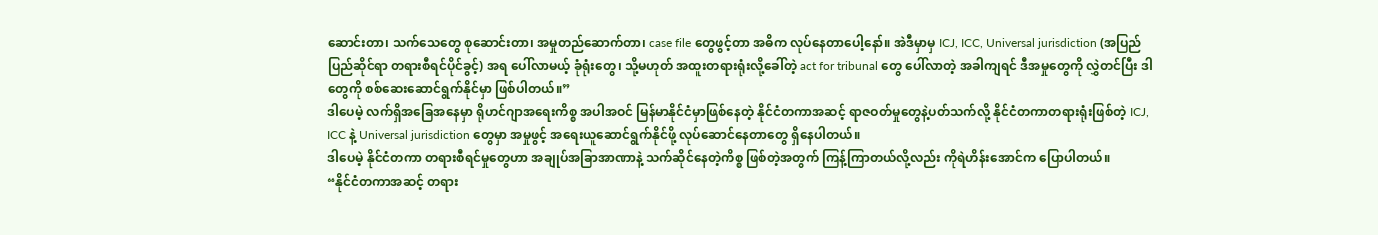ဆောင်းတာ၊ သက်သေတွေ စုဆောင်းတာ၊ အမှုတည်ဆောက်တာ၊ case file တွေဖွင့်တာ အဓိက လုပ်နေတာပေါ့နော်။ အဲဒီမှာမှ ICJ, ICC, Universal jurisdiction (အပြည်ပြည်ဆိုင်ရာ တရားစီရင်ပိုင်ခွင့်) အရ ပေါ်လာမယ့် ခုံရုံးတွေ၊ သို့မဟုတ် အထူးတရားရုံးလို့ခေါ်တဲ့ act for tribunal တွေ ပေါ်လာတဲ့ အခါကျရင် ဒီအမှုတွေကို လွှဲတင်ပြီး ဒါတွေကို စစ်ဆေးဆောင်ရွက်နိုင်မှာ ဖြစ်ပါတယ်။”
ဒါပေမဲ့ လက်ရှိအခြေအနေမှာ ရိုဟင်ဂျာအရေးကိစ္စ အပါအဝင် မြန်မာနိုင်ငံမှာဖြစ်နေတဲ့ နိုင်ငံတကာအဆင့် ရာဇဝတ်မှုတွေနဲ့ပတ်သက်လို့ နိုင်ငံတကာတရားရုံးဖြစ်တဲ့ ICJ, ICC နဲ့ Universal jurisdiction တွေမှာ အမှုဖွင့် အရေးယူဆောင်ရွက်နိုင်ဖို့ လုပ်ဆောင်နေတာတွေ ရှိနေပါတယ်။
ဒါပေမဲ့ နိုင်ငံတကာ တရားစီရင်မှုတွေဟာ အချုပ်အခြာအာဏာနဲ့ သက်ဆိုင်နေတဲ့ကိစ္စ ဖြစ်တဲ့အတွက် ကြန့်ကြာတယ်လို့လည်း ကိုရဲဟိန်းအောင်က ပြောပါတယ်။
“နိုင်ငံတကာအဆင့် တရား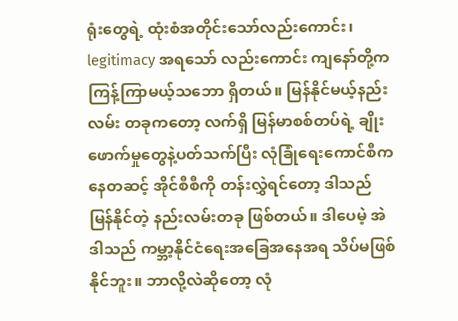ရုံးတွေရဲ့ ထုံးစံအတိုင်းသော်လည်းကောင်း၊ legitimacy အရသော် လည်းကောင်း ကျနော်တို့က ကြန့်ကြာမယ့်သဘော ရှိတယ်။ မြန်နိုင်မယ့်နည်းလမ်း တခုကတော့ လက်ရှိ မြန်မာစစ်တပ်ရဲ့ ချိုးဖောက်မှုတွေနဲ့ပတ်သက်ပြီး လုံခြုံရေးကောင်စီကနေတဆင့် အိုင်စီစီကို တန်းလွှဲရင်တော့ ဒါသည် မြန်နိုင်တဲ့ နည်းလမ်းတခု ဖြစ်တယ်။ ဒါပေမဲ့ အဲဒါသည် ကမ္ဘာ့နိုင်ငံရေးအခြေအနေအရ သိပ်မဖြစ်နိုင်ဘူး။ ဘာလို့လဲဆိုတော့ လုံ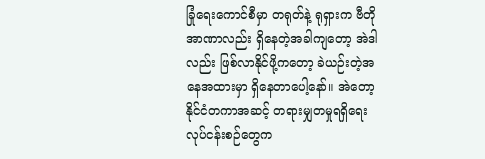ခြုံရေးကောင်စီမှာ တရုတ်နဲ့ ရုရှားက ဗီတိုအာဏာလည်း ရှိနေတဲ့အခါကျတော့ အဲဒါလည်း ဖြစ်လာနိုင်ဖို့ကတော့ ခဲယဉ်းတဲ့အနေအထားမှာ ရှိနေတာပေါ့နော်။ အဲတော့ နိုင်ငံတကာအဆင့် တရားမျှတမှုရရှိရေး လုပ်ငန်းစဉ်တွေက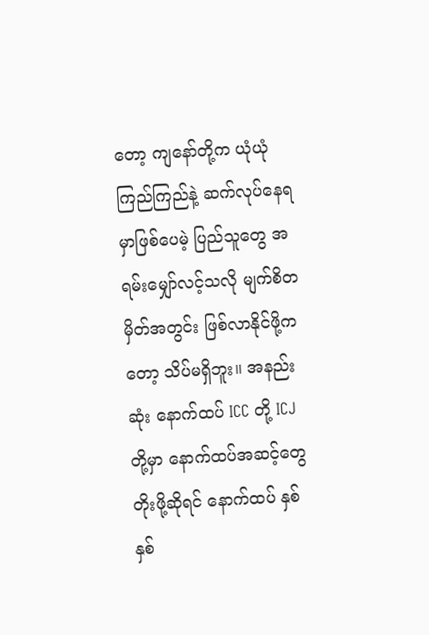တော့ ကျနော်တို့က ယုံယုံကြည်ကြည်နဲ့ ဆက်လုပ်နေရမှာဖြစ်ပေမဲ့ ပြည်သူတွေ အရမ်းမျှော်လင့်သလို မျက်စိတမှိတ်အတွင်း ဖြစ်လာနိုင်ဖို့ကတော့ သိပ်မရှိဘူး။ အနည်းဆုံး နောက်ထပ် ICC တို့ ICJ တို့မှာ နောက်ထပ်အဆင့်တွေ တိုးဖို့ဆိုရင် နောက်ထပ် နှစ်နှစ်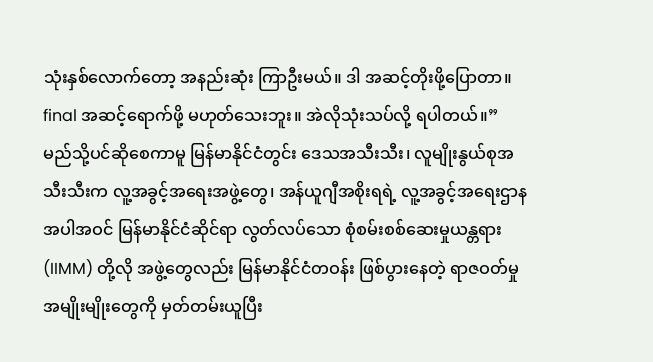သုံးနှစ်လောက်တော့ အနည်းဆုံး ကြာဦးမယ်။ ဒါ အဆင့်တိုးဖို့ပြောတာ။ final အဆင့်ရောက်ဖို့ မဟုတ်သေးဘူး။ အဲလိုသုံးသပ်လို့ ရပါတယ်။”
မည်သို့ပင်ဆိုစေကာမူ မြန်မာနိုင်ငံတွင်း ဒေသအသီးသီး၊ လူမျိုးနွယ်စုအသီးသီးက လူ့အခွင့်အရေးအဖွဲ့တွေ၊ အန်ယူဂျီအစိုးရရဲ့ လူ့အခွင့်အရေးဌာန အပါအဝင် မြန်မာနိုင်ငံဆိုင်ရာ လွတ်လပ်သော စုံစမ်းစစ်ဆေးမှုယန္တရား (IIMM) တို့လို အဖွဲ့တွေလည်း မြန်မာနိုင်ငံတဝန်း ဖြစ်ပွားနေတဲ့ ရာဇဝတ်မှုအမျိုးမျိုးတွေကို မှတ်တမ်းယူပြီး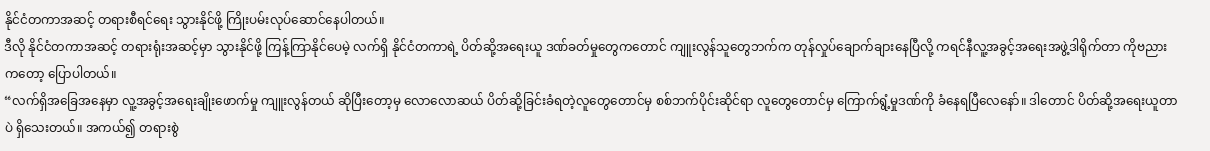နိုင်ငံတကာအဆင့် တရားစီရင်ရေး သွားနိုင်ဖို့ ကြိုးပမ်းလုပ်ဆောင်နေပါတယ်။
ဒီလို နိုင်ငံတကာအဆင့် တရားရုံးအဆင့်မှာ သွားနိုင်ဖို့ ကြန့်ကြာနိုင်ပေမဲ့ လက်ရှိ နိုင်ငံတကာရဲ့ ပိတ်ဆို့အရေးယူ ဒဏ်ခတ်မှုတွေကတောင် ကျူးလွန်သူတွေဘက်က တုန်လှုပ်ချောက်ချားနေပြီလို့ ကရင်နီလူ့အခွင့်အရေးအဖွဲ့ဒါရိုက်တာ ကိုဗညားကတော့ ပြောပါတယ်။
“လက်ရှိအခြေအနေမှာ လူ့အခွင့်အရေးချိုးဖောက်မှု ကျူးလွန်တယ် ဆိုပြီးတော့မှ လောလောဆယ် ပိတ်ဆို့ခြင်းခံရတဲ့လူတွေတောင်မှ စစ်ဘက်ပိုင်းဆိုင်ရာ လူတွေတောင်မှ ကြောက်ရွံ့မှုဒဏ်ကို ခံနေရပြီလေနော်။ ဒါတောင် ပိတ်ဆို့အရေးယူတာပဲ ရှိသေးတယ်။ အကယ်၍ တရားစွဲ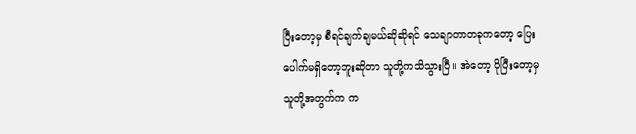ပြီးတော့မှ စီရင်ချက်ချမယ်ဆိုဆိုရင် သေချာတာတခုကတော့ ပြေးပေါက်မရှိတော့ဘူးဆိုတာ သူတို့ကသိသွားပြီ။ အဲတော့ ပိုပြီးတော့မှ သူတို့အတွက်က က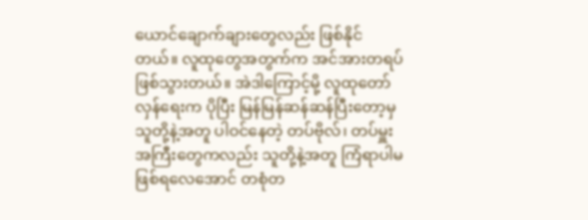ယောင်ချောက်ချားတွေလည်း ဖြစ်နိုင်တယ်။ လူထုတွေအတွက်က အင်အားတရပ် ဖြစ်သွားတယ်။ အဲဒါကြောင့်မို့ လူထုတော်လှန်ရေးက ပိုပြီး မြန်မြန်ဆန်ဆန်ပြီးတော့မှ သူတို့နဲ့အတူ ပါဝင်နေတဲ့ တပ်ဗိုလ်၊ တပ်မှူး အကြီးတွေကလည်း သူတို့နဲ့အတူ ကြံရာပါမဖြစ်ရလေအောင် တစုံတ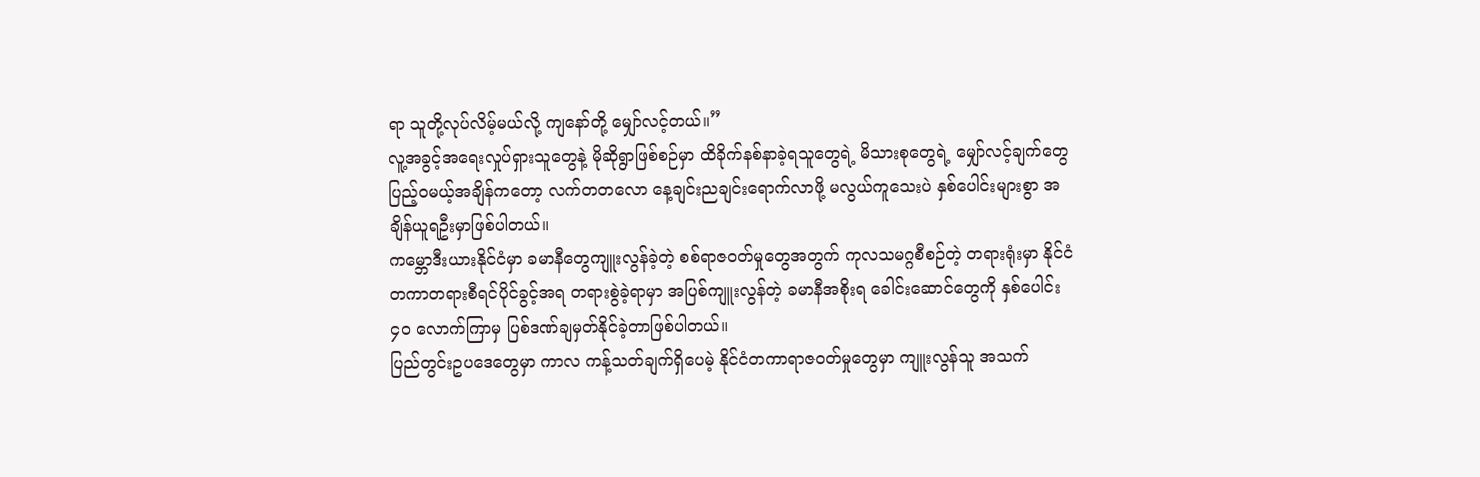ရာ သူတို့လုပ်လိမ့်မယ်လို့ ကျနော်တို့ မျှော်လင့်တယ်။”
လူ့အခွင့်အရေးလှုပ်ရှားသူတွေနဲ့ မိုဆိုရွာဖြစ်စဉ်မှာ ထိခိုက်နစ်နာခဲ့ရသူတွေရဲ့ မိသားစုတွေရဲ့ မျှော်လင့်ချက်တွေ ပြည့်ဝမယ့်အချိန်ကတော့ လက်တတလော နေ့ချင်းညချင်းရောက်လာဖို့ မလွယ်ကူသေးပဲ နှစ်ပေါင်းများစွာ အချိန်ယူရဦးမှာဖြစ်ပါတယ်။
ကမ္ဘောဒီးယားနိုင်ငံမှာ ခမာနီတွေကျူးလွန်ခဲ့တဲ့ စစ်ရာဇဝတ်မှုတွေအတွက် ကုလသမဂ္ဂစီစဉ်တဲ့ တရားရုံးမှာ နိုင်ငံတကာတရားစီရင်ပိုင်ခွင့်အရ တရားစွဲခဲ့ရာမှာ အပြစ်ကျူးလွန်တဲ့ ခမာနီအစိုးရ ခေါင်းဆောင်တွေကို နှစ်ပေါင်း ၄၀ လောက်ကြာမှ ပြစ်ဒဏ်ချမှတ်နိုင်ခဲ့တာဖြစ်ပါတယ်။
ပြည်တွင်းဥပဒေတွေမှာ ကာလ ကန့်သတ်ချက်ရှိပေမဲ့ နိုင်ငံတကာရာဇဝတ်မှုတွေမှာ ကျူးလွန်သူ အသက်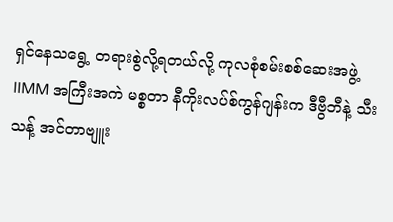ရှင်နေသရွေ့ တရားစွဲလို့ရတယ်လို့ ကုလစုံစမ်းစစ်ဆေးအဖွဲ့ IIMM အကြီးအကဲ မစ္စတာ နီကိုးလပ်စ်ကွန်ဂျန်းက ဒီဗွီဘီနဲ့ သီးသန့် အင်တာဗျူး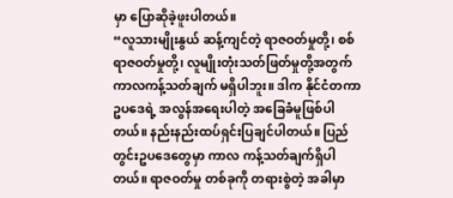မှာ ပြောဆိုခဲ့ဖူးပါတယ်။
“လူသားမျိုးနွယ် ဆန့်ကျင်တဲ့ ရာဇဝတ်မှုတို့၊ စစ်ရာဇဝတ်မှုတို့၊ လူမျိုးတုံးသတ်ဖြတ်မှုတို့အတွက် ကာလကန့်သတ်ချက် မရှိပါဘူး။ ဒါက နိုင်ငံတကာဥပဒေရဲ့ အလွန်အရေးပါတဲ့ အခြေခံမူဖြစ်ပါတယ်။ နည်းနည်းထပ်ရှင်းပြချင်ပါတယ်။ ပြည်တွင်းဥပဒေတွေမှာ ကာလ ကန့်သတ်ချက်ရှိပါတယ်။ ရာဇဝတ်မှု တစ်ခုကို တရားစွဲတဲ့ အခါမှာ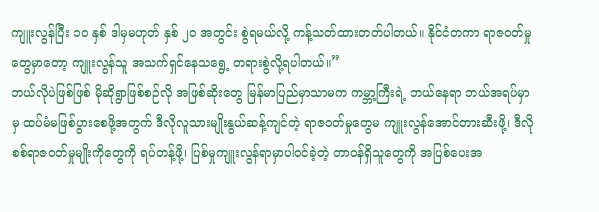ကျူးလွန်ပြီး ၁၀ နှစ် ဒါမှမဟုတ် နှစ် ၂၀ အတွင်း စွဲရမယ်လို့ ကန့်သတ်ထားတတ်ပါတယ်။ နိုင်ငံတကာ ရာဇဝတ်မှုတွေမှာတော့ ကျူးလွန်သူ အသက်ရှင်နေသရွေ့ တရားစွဲလို့ရပါတယ်။”
ဘယ်လိုပဲဖြစ်ဖြစ် မိုဆိုရွာဖြစ်စဉ်လို အဖြစ်ဆိုးတွေ မြန်မာပြည်မှာသာမက ကမ္ဘာ့ကြီးရဲ့ ဘယ်နေရာ ဘယ်အရပ်မှာမှ ထပ်မံမဖြစ်ပွားစေဖို့အတွက် ဒီလိုလူသားမျိုးနွယ်ဆန့်ကျင်တဲ့ ရာဇဝတ်မှုတွေမ ကျူးလွန်အောင်တားဆီးဖို့၊ ဒီလိုစစ်ရာဇဝတ်မှုမျိုးကိုတွေကို ရပ်တန့်ဖို့၊ ပြစ်မှုကျူးလွန်ရာမှာပါဝင်ခဲ့တဲ့ တာဝန်ရှိသူတွေကို အပြစ်ပေးအ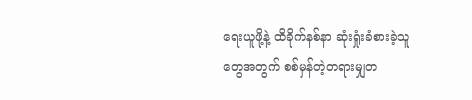ရေးယူဖို့နဲ့ ထိခိုက်နစ်နာ ဆုံးရှုံးခံစားခဲ့သူတွေအတွက် စစ်မှန်တဲ့တရားမျှတ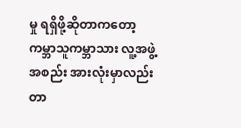မှု ရရှိဖို့ဆိုတာကတော့ ကမ္ဘာသူကမ္ဘာသား လူ့အဖွဲ့အစည်း အားလုံးမှာလည်း တာ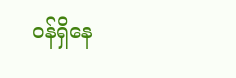ဝန်ရှိနေ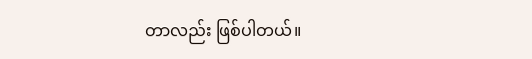တာလည်း ဖြစ်ပါတယ်။